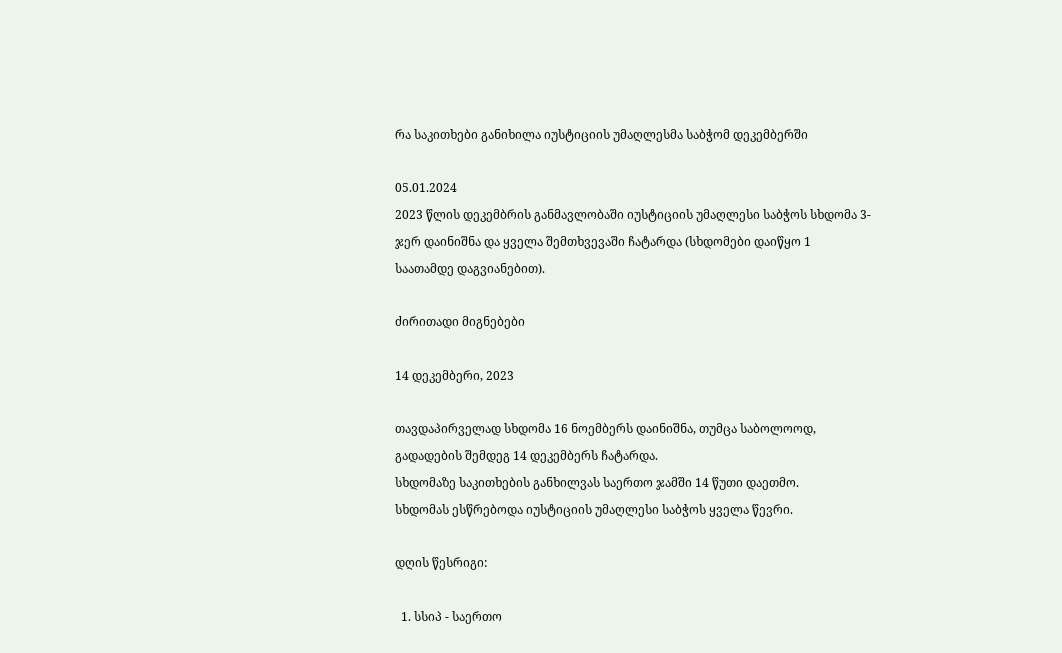რა საკითხები განიხილა იუსტიციის უმაღლესმა საბჭომ დეკემბერში

05.01.2024
2023 წლის დეკემბრის განმავლობაში იუსტიციის უმაღლესი საბჭოს სხდომა 3-ჯერ დაინიშნა და ყველა შემთხვევაში ჩატარდა (სხდომები დაიწყო 1 საათამდე დაგვიანებით).

ძირითადი მიგნებები

14 დეკემბერი, 2023

თავდაპირველად სხდომა 16 ნოემბერს დაინიშნა, თუმცა საბოლოოდ, გადადების შემდეგ 14 დეკემბერს ჩატარდა.
სხდომაზე საკითხების განხილვას საერთო ჯამში 14 წუთი დაეთმო.
სხდომას ესწრებოდა იუსტიციის უმაღლესი საბჭოს ყველა წევრი.

დღის წესრიგი:

  1. სსიპ - საერთო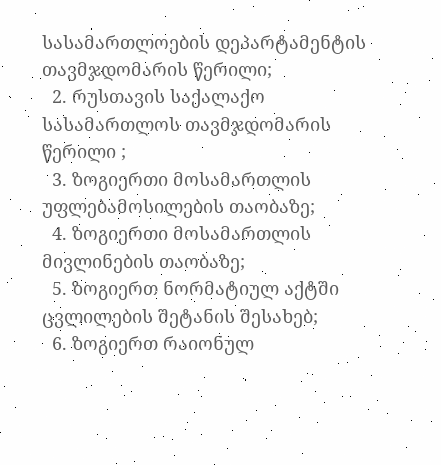სასამართლოების დეპარტამენტის თავმჯდომარის წერილი;
  2. რუსთავის საქალაქო სასამართლოს თავმჯდომარის წერილი ;
  3. ზოგიერთი მოსამართლის უფლებამოსილების თაობაზე;
  4. ზოგიერთი მოსამართლის მივლინების თაობაზე;
  5. ზოგიერთ ნორმატიულ აქტში ცვლილების შეტანის შესახებ;
  6. ზოგიერთ რაიონულ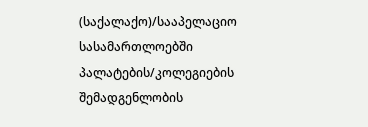(საქალაქო)/სააპელაციო სასამართლოებში პალატების/კოლეგიების შემადგენლობის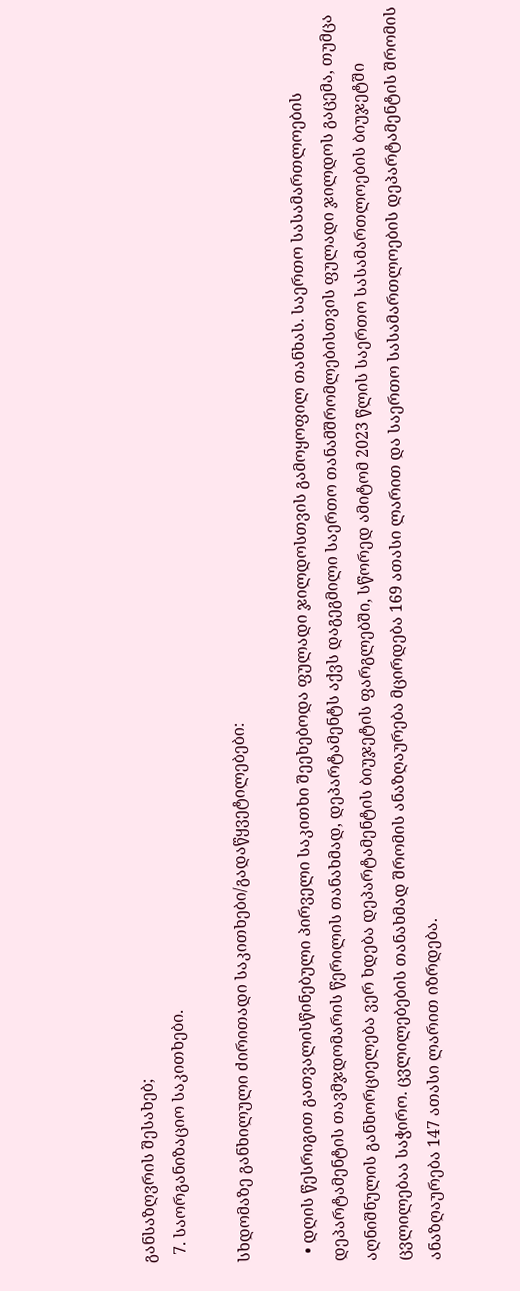განსაზღვრის შესახებ;
  7. საორგანიზაციო საკითხები.

სხდომაზე განხილული ძირითადი საკითხები/გადაწყვეტილებები:

  • დღის წესრიგით გათვალისწინებული პირველი საკითხი შეეხებოდა ფულადი ჯილდოსთვის გამოყოფილ თანხას. საერთო სასამართლოების დეპარტამენტის თავმჯდომარის წერილის თანახმად, დეპარტამენტს აქვს დაგეგმილი საერთო თანამშრომლებისთვის ფულადი ჯილდოს გაცემა, თუმცა აღნიშნულის განხორციელება ვერ ხდება დეპარტამენტის ბიუჯეტის ფარგლებში, სწორედ ამიტომ 2023 წლის საერთო სასამართლოების ბიუჯეტში ცვლილებაა საჭირო. ცვლილებების თანახმად შრომის ანაზღაურება მცირდება 169 ათასი ლარით და საერთო სასამართლოების დეპარტამენტის შრომის ანაზღაურება 147 ათასი ლარით იზრდება.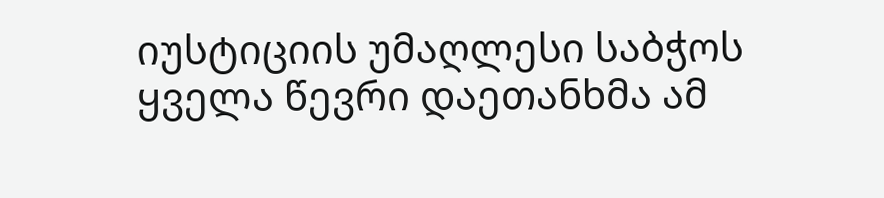იუსტიციის უმაღლესი საბჭოს ყველა წევრი დაეთანხმა ამ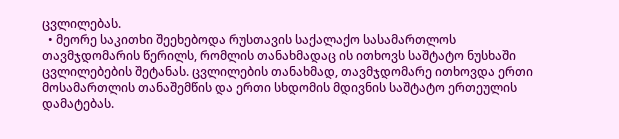ცვლილებას.
  • მეორე საკითხი შეეხებოდა რუსთავის საქალაქო სასამართლოს თავმჯდომარის წერილს, რომლის თანახმადაც ის ითხოვს საშტატო ნუსხაში ცვლილებების შეტანას. ცვლილების თანახმად, თავმჯდომარე ითხოვდა ერთი მოსამართლის თანაშემწის და ერთი სხდომის მდივნის საშტატო ერთეულის დამატებას.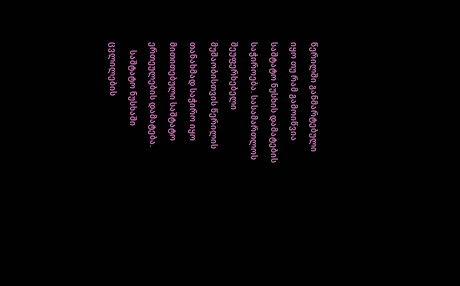წერილში განმარტებული იყო თუ რამ გამოიწვია საშტატო ნუსხის დამატების საჭიროება. სასამართლოს შეუფერხებელი მუშაობისთვის წერილის თანახმად საჭირო იყო მითითებული საშტატო ერთეულების დამატება.
    საშტატო ნუსხაში ცვლილების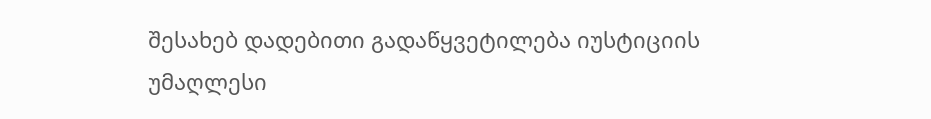შესახებ დადებითი გადაწყვეტილება იუსტიციის უმაღლესი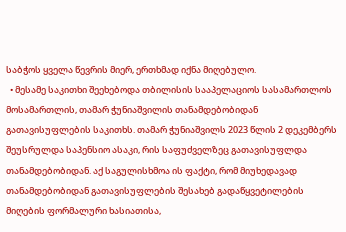საბჭოს ყველა წევრის მიერ, ერთხმად იქნა მიღებულო.
  • მესამე საკითხი შეეხებოდა თბილისის სააპელაციოს სასამართლოს მოსამართლის, თამარ ჭუნიაშვილის თანამდებობიდან გათავისუფლების საკითხს. თამარ ჭუნიაშვილს 2023 წლის 2 დეკემბერს შეუსრულდა საპენსიო ასაკი, რის საფუძველზეც გათავისუფლდა თანამდებობიდან. აქ საგულისხმოა ის ფაქტი, რომ მიუხედავად თანამდებობიდან გათავისუფლების შესახებ გადაწყვეტილების მიღების ფორმალური ხასიათისა,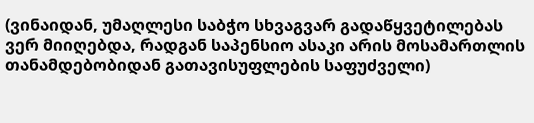(ვინაიდან, უმაღლესი საბჭო სხვაგვარ გადაწყვეტილებას ვერ მიიღებდა, რადგან საპენსიო ასაკი არის მოსამართლის თანამდებობიდან გათავისუფლების საფუძველი)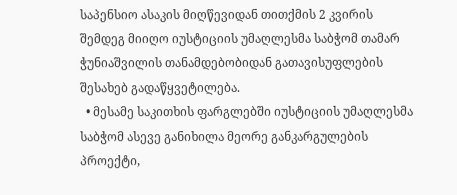საპენსიო ასაკის მიღწევიდან თითქმის 2 კვირის შემდეგ მიიღო იუსტიციის უმაღლესმა საბჭომ თამარ ჭუნიაშვილის თანამდებობიდან გათავისუფლების შესახებ გადაწყვეტილება.
  • მესამე საკითხის ფარგლებში იუსტიციის უმაღლესმა საბჭომ ასევე განიხილა მეორე განკარგულების პროექტი,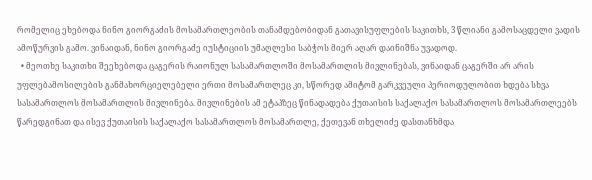რომელიც ეხებოდა ნინო გიორგაძის მოსამართლეობის თანამდებობიდან გათავისუფლების საკითხს, 3 წლიანი გამოსაცდელი ვადის ამოწურვის გამო. ვინაიდან, ნინო გიორგაძე იუსტიციის უმაღლესი საბჭოს მიერ აღარ დაინიშნა უვადოდ.
  • მეოთხე საკითხი შეეხებოდა ცაგერის რაიონულ სასამართლოში მოსამართლის მივლინებას, ვინაიდან ცაგერში არ არის უფლებამოსილების განმახორციელებელი ერთი მოსამართლეც კი, სწორედ ამიტომ გარკვეული პერიოდულობით ხდება სხვა სასამართლოს მოსამართლის მივლინება. მივლინების ამ ეტაპზეც წინადადება ქუთაისის საქალაქო სასამართლოს მოსამართლეებს წარედგინათ და ისევ ქუთაისის საქალაქო სასამართლოს მოსამართლე, ქეთევან თხელიძე დასთანხმდა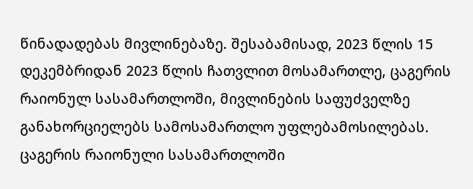წინადადებას მივლინებაზე. შესაბამისად, 2023 წლის 15 დეკემბრიდან 2023 წლის ჩათვლით მოსამართლე, ცაგერის რაიონულ სასამართლოში, მივლინების საფუძველზე განახორციელებს სამოსამართლო უფლებამოსილებას. ცაგერის რაიონული სასამართლოში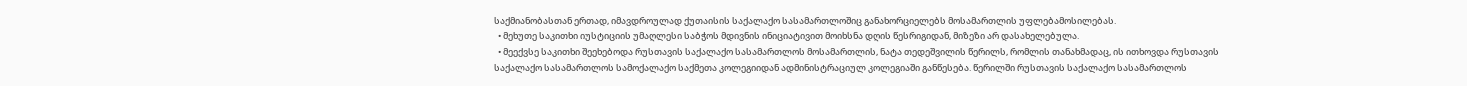საქმიანობასთან ერთად, იმავდროულად ქუთაისის საქალაქო სასამართლოშიც განახორციელებს მოსამართლის უფლებამოსილებას.
  • მეხუთე საკითხი იუსტიციის უმაღლესი საბჭოს მდივნის ინიციატივით მოიხსნა დღის წესრიგიდან, მიზეზი არ დასახელებულა.
  • მეექვსე საკითხი შეეხებოდა რუსთავის საქალაქო სასამართლოს მოსამართლის, ნატა თედეშვილის წერილს, რომლის თანახმადაც, ის ითხოვდა რუსთავის საქალაქო სასამართლოს სამოქალაქო საქმეთა კოლეგიიდან ადმინისტრაციულ კოლეგიაში განწესება. წერილში რუსთავის საქალაქო სასამართლოს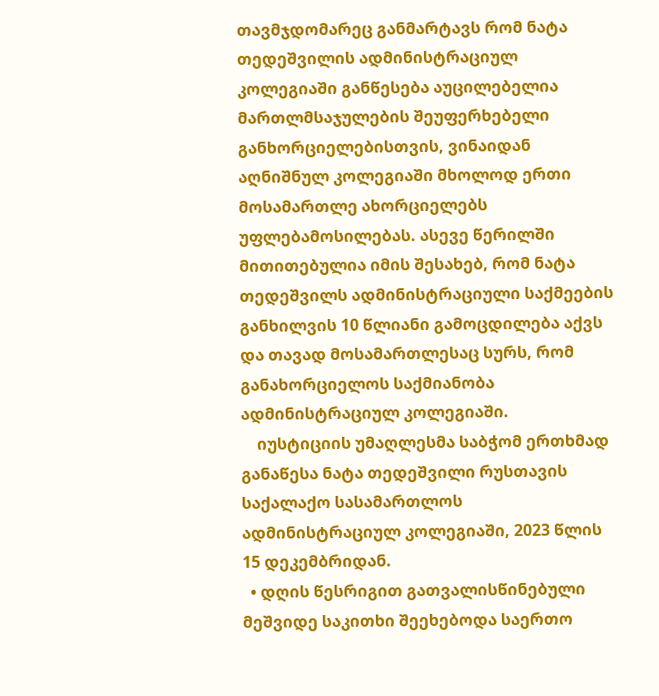თავმჯდომარეც განმარტავს რომ ნატა თედეშვილის ადმინისტრაციულ კოლეგიაში განწესება აუცილებელია მართლმსაჯულების შეუფერხებელი განხორციელებისთვის, ვინაიდან აღნიშნულ კოლეგიაში მხოლოდ ერთი მოსამართლე ახორციელებს უფლებამოსილებას. ასევე წერილში მითითებულია იმის შესახებ, რომ ნატა თედეშვილს ადმინისტრაციული საქმეების განხილვის 10 წლიანი გამოცდილება აქვს და თავად მოსამართლესაც სურს, რომ განახორციელოს საქმიანობა ადმინისტრაციულ კოლეგიაში.
    იუსტიციის უმაღლესმა საბჭომ ერთხმად განაწესა ნატა თედეშვილი რუსთავის საქალაქო სასამართლოს ადმინისტრაციულ კოლეგიაში, 2023 წლის 15 დეკემბრიდან.
  • დღის წესრიგით გათვალისწინებული მეშვიდე საკითხი შეეხებოდა საერთო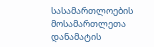სასამართლოების მოსამართლეთა დანამატის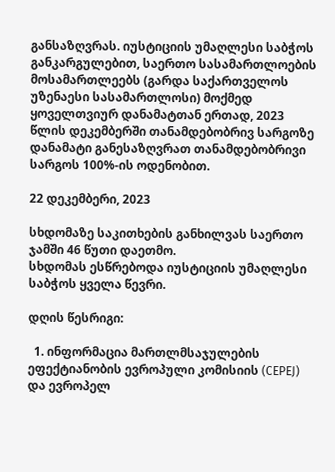განსაზღვრას. იუსტიციის უმაღლესი საბჭოს განკარგულებით, საერთო სასამართლოების მოსამართლეებს (გარდა საქართველოს უზენაესი სასამართლოსი) მოქმედ ყოველთვიურ დანამატთან ერთად, 2023 წლის დეკემბერში თანამდებობრივ სარგოზე დანამატი განესაზღვრათ თანამდებობრივი სარგოს 100%-ის ოდენობით.

22 დეკემბერი, 2023

სხდომაზე საკითხების განხილვას საერთო ჯამში 46 წუთი დაეთმო.
სხდომას ესწრებოდა იუსტიციის უმაღლესი საბჭოს ყველა წევრი.

დღის წესრიგი:

  1. ინფორმაცია მართლმსაჯულების ეფექტიანობის ევროპული კომისიის (CEPEJ) და ევროპელ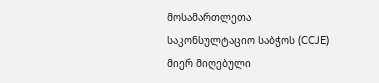მოსამართლეთა საკონსულტაციო საბჭოს (CCJE) მიერ მიღებული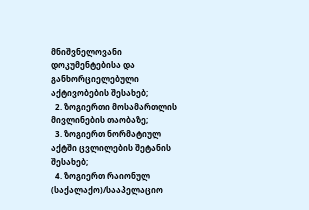მნიშვნელოვანი დოკუმენტებისა და განხორციელებული აქტივობების შესახებ;
  2. ზოგიერთი მოსამართლის მივლინების თაობაზე;
  3. ზოგიერთ ნორმატიულ აქტში ცვლილების შეტანის შესახებ;
  4. ზოგიერთ რაიონულ (საქალაქო)/სააპელაციო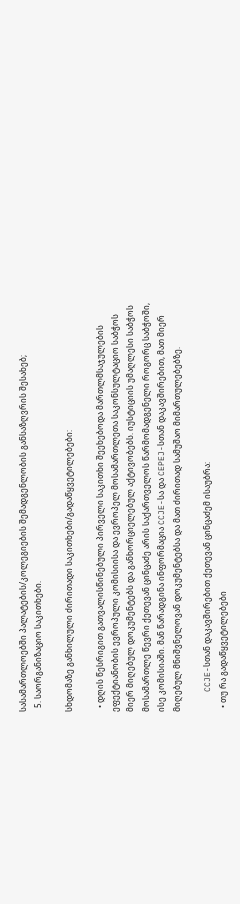სასამართლოებში პალატების/კოლეგიების შემადგენლობის განსაზღვრის შესახებ;
  5. საორგანიზაციო საკითხები.

სხდომაზე განხილული ძირითადი საკითხები/გადაწყვეტილებები:

  • დღის წესრიგით გათვალისწინებული პირველი საკითხი შეეხებოდა მართლმსაჯულების ეფექტიანობის ევროპული კომისიისა და ევროპელ მოსამართლეთა საკონსულტაციო საბჭოს მიერ მიღებულ დოკუმენტებს და განხორციელებულ აქტივობებს. იუსტიციის უმაღლესი საბჭოს მოსამართლე წევრი ქეთევან ცინცაძე არის საქართველოს წარმომადგენელი როგორც საბჭოში, ისე კომისიაში. მან წარადგინა ინფორმაცია CCJE-სა და CEPEJ-სთან დაკავშირებით, მათ მიერ Მიღებულ მნიშვნელოვან დოკუმენტებსა და მათ ძირითად სამუშაო მიმართულებებზე.

    CCJE-სთან დაკავშირებით ქეთევან ცინცაძემ ისაუბრა:
  • თუ რა გადაწყვეტილებები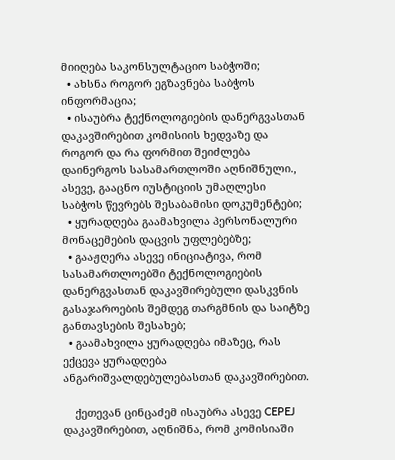მიიღება საკონსულტაციო საბჭოში;
  • ახსნა როგორ ეგზავნება საბჭოს ინფორმაცია;
  • ისაუბრა ტექნოლოგიების დანერგვასთან დაკავშირებით კომისიის ხედვაზე და როგორ და რა ფორმით შეიძლება დაინერგოს სასამართლოში აღნიშნული., ასევე, გააცნო იუსტიციის უმაღლესი საბჭოს წევრებს შესაბამისი დოკუმენტები;
  • ყურადღება გაამახვილა პერსონალური მონაცემების დაცვის უფლებებზე;
  • გააჟღერა ასევე ინიციატივა, რომ სასამართლოებში ტექნოლოგიების დანერგვასთან დაკავშირებული დასკვნის გასაჯაროების შემდეგ თარგმნის და საიტზე განთავსების შესახებ;
  • გაამახვილა ყურადღება იმაზეც, რას ექცევა ყურადღება ანგარიშვალდებულებასთან დაკავშირებით.

    ქეთევან ცინცაძემ ისაუბრა ასევე CEPEJ დაკავშირებით, აღნიშნა, რომ კომისიაში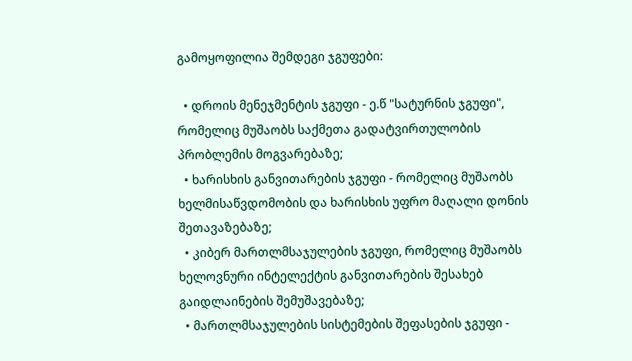გამოყოფილია შემდეგი ჯგუფები:

  • დროის მენეჯმენტის ჯგუფი - ე.წ "სატურნის ჯგუფი", რომელიც მუშაობს საქმეთა გადატვირთულობის პრობლემის მოგვარებაზე;
  • ხარისხის განვითარების ჯგუფი - რომელიც მუშაობს ხელმისაწვდომობის და ხარისხის უფრო მაღალი დონის შეთავაზებაზე;
  • კიბერ მართლმსაჯულების ჯგუფი, რომელიც მუშაობს ხელოვნური ინტელექტის განვითარების შესახებ გაიდლაინების შემუშავებაზე;
  • მართლმსაჯულების სისტემების შეფასების ჯგუფი -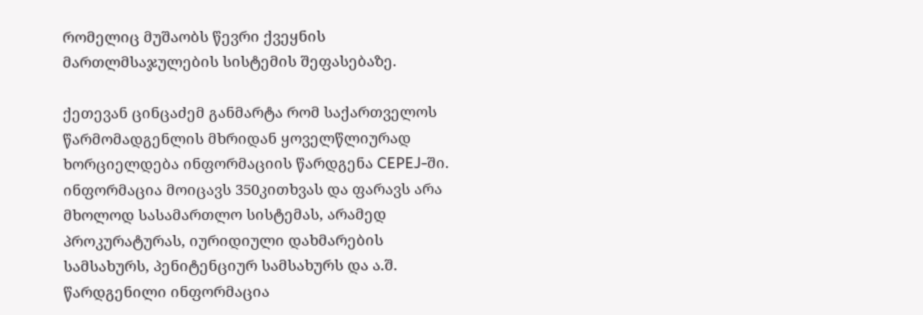რომელიც მუშაობს წევრი ქვეყნის მართლმსაჯულების სისტემის შეფასებაზე.

ქეთევან ცინცაძემ განმარტა რომ საქართველოს წარმომადგენლის მხრიდან ყოველწლიურად ხორციელდება ინფორმაციის წარდგენა CEPEJ-ში. ინფორმაცია მოიცავს 350კითხვას და ფარავს არა მხოლოდ სასამართლო სისტემას, არამედ პროკურატურას, იურიდიული დახმარების სამსახურს, პენიტენციურ სამსახურს და ა.შ. წარდგენილი ინფორმაცია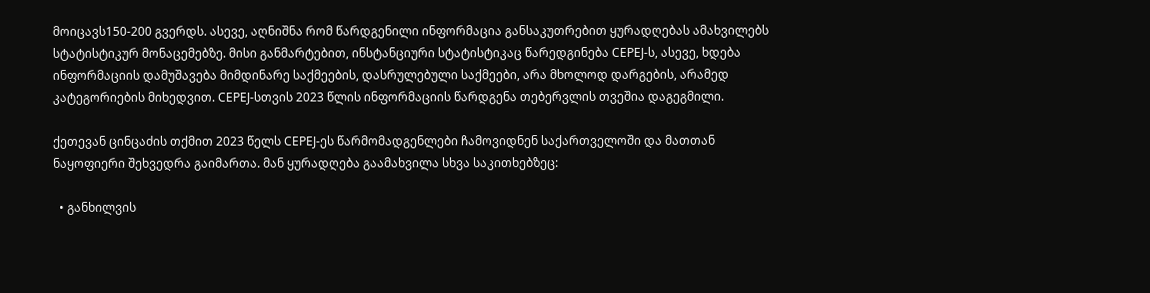მოიცავს150-200 გვერდს. ასევე, აღნიშნა რომ წარდგენილი ინფორმაცია განსაკუთრებით ყურადღებას ამახვილებს სტატისტიკურ მონაცემებზე. მისი განმარტებით, ინსტანციური სტატისტიკაც წარედგინება CEPEJ-ს, ასევე, ხდება ინფორმაციის დამუშავება მიმდინარე საქმეების, დასრულებული საქმეები, არა მხოლოდ დარგების, არამედ კატეგორიების მიხედვით. CEPEJ-სთვის 2023 წლის ინფორმაციის წარდგენა თებერვლის თვეშია დაგეგმილი.

ქეთევან ცინცაძის თქმით 2023 წელს CEPEJ-ეს წარმომადგენლები ჩამოვიდნენ საქართველოში და მათთან ნაყოფიერი შეხვედრა გაიმართა. მან ყურადღება გაამახვილა სხვა საკითხებზეც:

  • განხილვის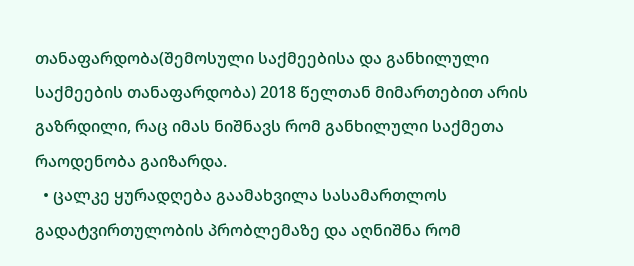თანაფარდობა(შემოსული საქმეებისა და განხილული საქმეების თანაფარდობა) 2018 წელთან მიმართებით არის გაზრდილი, რაც იმას ნიშნავს რომ განხილული საქმეთა რაოდენობა გაიზარდა.
  • ცალკე ყურადღება გაამახვილა სასამართლოს გადატვირთულობის პრობლემაზე და აღნიშნა რომ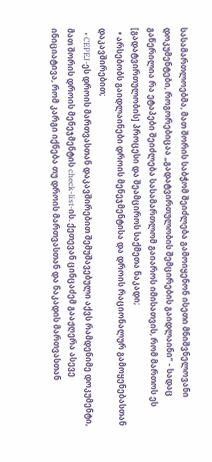სასამართლოებმა, მათ შორის საბჭომ შეიძლება გამოიყენონ ისეთი მნიშვნელოვანი დოკუმენტები, როგორებიცაა „გადატვირთულობის შემცირების გაიდლაინი“ - სადაც გაწერილია რა ეტაპები შეიძლება სასამართლომ გაიაროს იმისათვის, რომ მართოს ეს [გადატვირთულობის] პროცესი და შეამციროს საქმეთა ნაკადი;
  • არსებობს გაიდლაინები დროის მენეჯმენტისა და დროის რაციონალურ გამოყენებასთან დაკავშირებით;
  • CEPEJ-ეს დროის მართვასთან დაკავშირებით შემუშავებული აქვს რამდენიმე დოკუმენტი, მათ შორის დროის მენეჯმენტის check-list-ის. ქეთევან ცინცაძემ გააჟღერა ასევე ინიციატივა, რომ კარგი იქნება თუ დროის მართვასთან და ნაკადის მართვასთან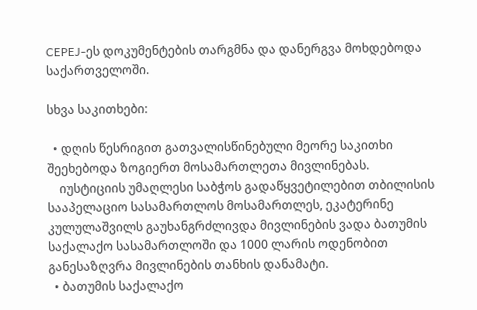CEPEJ-ეს დოკუმენტების თარგმნა და დანერგვა მოხდებოდა საქართველოში.

სხვა საკითხები:

  • დღის წესრიგით გათვალისწინებული მეორე საკითხი შეეხებოდა ზოგიერთ მოსამართლეთა მივლინებას.
    იუსტიციის უმაღლესი საბჭოს გადაწყვეტილებით თბილისის სააპელაციო სასამართლოს მოსამართლეს, ეკატერინე კულულაშვილს გაუხანგრძლივდა მივლინების ვადა ბათუმის საქალაქო სასამართლოში და 1000 ლარის ოდენობით განესაზღვრა მივლინების თანხის დანამატი.
  • ბათუმის საქალაქო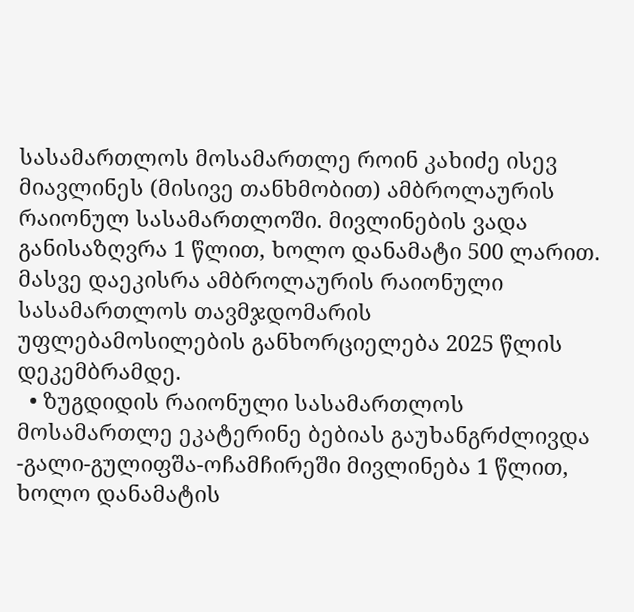სასამართლოს მოსამართლე როინ კახიძე ისევ მიავლინეს (მისივე თანხმობით) ამბროლაურის რაიონულ სასამართლოში. მივლინების ვადა განისაზღვრა 1 წლით, ხოლო დანამატი 500 ლარით. მასვე დაეკისრა ამბროლაურის რაიონული სასამართლოს თავმჯდომარის უფლებამოსილების განხორციელება 2025 წლის დეკემბრამდე.
  • ზუგდიდის რაიონული სასამართლოს მოსამართლე ეკატერინე ბებიას გაუხანგრძლივდა -გალი-გულიფშა-ოჩამჩირეში მივლინება 1 წლით, ხოლო დანამატის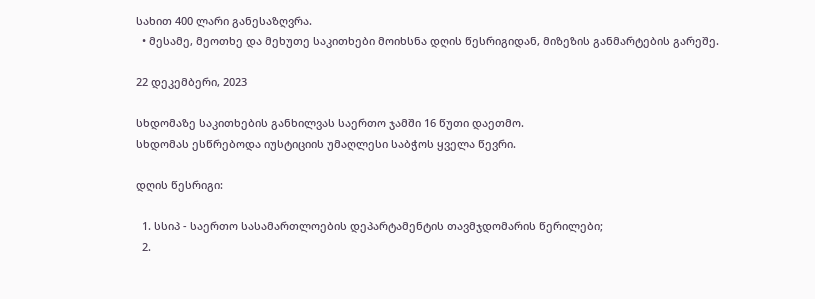სახით 400 ლარი განესაზღვრა.
  • მესამე, მეოთხე და მეხუთე საკითხები მოიხსნა დღის წესრიგიდან, მიზეზის განმარტების გარეშე.

22 დეკემბერი, 2023

სხდომაზე საკითხების განხილვას საერთო ჯამში 16 წუთი დაეთმო.
სხდომას ესწრებოდა იუსტიციის უმაღლესი საბჭოს ყველა წევრი.

დღის წესრიგი:

  1. სსიპ - საერთო სასამართლოების დეპარტამენტის თავმჯდომარის წერილები;
  2.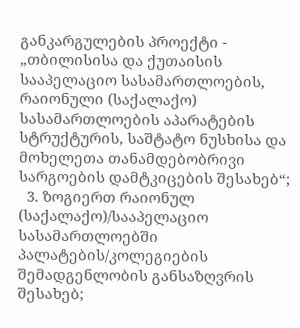განკარგულების პროექტი - „თბილისისა და ქუთაისის სააპელაციო სასამართლოების, რაიონული (საქალაქო) სასამართლოების აპარატების სტრუქტურის, საშტატო ნუსხისა და მოხელეთა თანამდებობრივი სარგოების დამტკიცების შესახებ“;
  3. ზოგიერთ რაიონულ (საქალაქო)/სააპელაციო სასამართლოებში პალატების/კოლეგიების შემადგენლობის განსაზღვრის შესახებ;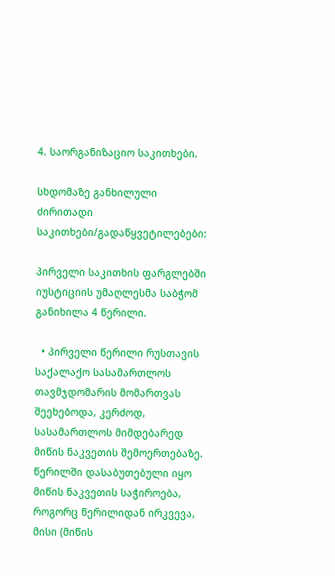4. საორგანიზაციო საკითხები.

სხდომაზე განხილული ძირითადი საკითხები/გადაწყვეტილებები:

პირველი საკითხის ფარგლებში იუსტიციის უმაღლესმა საბჭომ განიხილა 4 წერილი.

  • პირველი წერილი რუსთავის საქალაქო სასამართლოს თავმჯდომარის მომართვას შეეხებოდა, კერძოდ, სასამართლოს მიმდებარედ მიწის ნაკვეთის შემოერთებაზე. წერილში დასაბუთებული იყო მიწის ნაკვეთის საჭიროება, როგორც წერილიდან ირკვევა, მისი (მიწის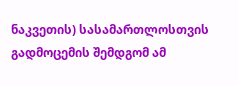ნაკვეთის) სასამართლოსთვის გადმოცემის შემდგომ ამ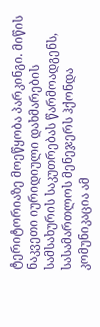ტერიტორიაზე მოეწყობა პარკინგი. მიწის ნაკვეთი იურიდიული დახმარების სამსახურის საკუთრებას წარმოადგენს, სასამართლოს მენეჯერს ჰქონდა კომუნიკაცია ამ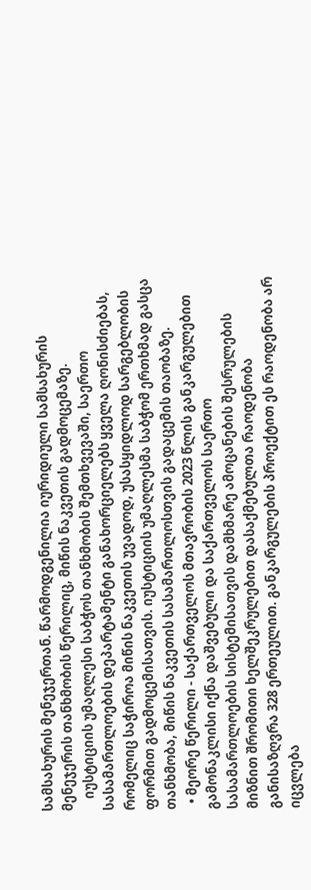სამსახურის მენეჯერთან. წარმოდგენილია იურიდიული სამსახურის მენეჯერის თანხმობის წერილიც, მიწის ნაკვეთის გადმოცემაზე.
    იუსტიციის უმაღლესი საბჭოს თანხმობის შემთხვევაში, საერთო სასამართლოების დეპარტამენტი განახორციელებს ყველა ღონისძიებას, რომელიც საჭიროა მიწის ნაკვეთის უვადოდ, უსასყიდლოდ სარგებლობის ფორმით გადმოცემისათვის. იუსტიციის უმაღლესმა საბჭომ ერთხმად გასცა თანხმობა, მიწის ნაკვეთის სასამართლოსთვის გადაცემის თაობაზე.
  • მეორე წერილი - საქართველოს მთავრობის 2023 წლის განკარგულებით გამონაკლისი იქნა დაშვებული და საქართველოს საერთო სასამართლოების სისტემისათვის დამხმარე ამოცანების შესრულების მიზნით შრომითი ხელშეკრულებით დასაქმებულთა რაოდენობა განისაზღვრა 328 ერთეულით. განკარგულების პროექტით ეს რაოდენობა არ იცვლება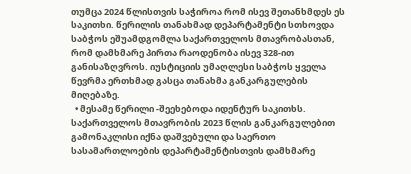თუმცა 2024 წლისთვის საჭიროა რომ ისევ შეთანხმდეს ეს საკითხი. წერილის თანახმად დეპარტამენტი სთხოვდა საბჭოს ეშუამდგომლა საქართველოს მთავრობასთან, რომ დამხმარე პირთა რაოდენობა ისევ 328-ით განისაზღვროს. იუსტიციის უმაღლესი საბჭოს ყველა წევრმა ერთხმად გასცა თანახმა განკარგულების მიღებაზე.
  • მესამე წერილი -შეეხებოდა იდენტურ საკითხს. საქართველოს მთავრობის 2023 წლის განკარგულებით გამონაკლისი იქნა დაშვებული და საერთო სასამართლოების დეპარტამენტისთვის დამხმარე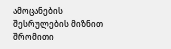ამოცანების შესრულების მიზნით შრომითი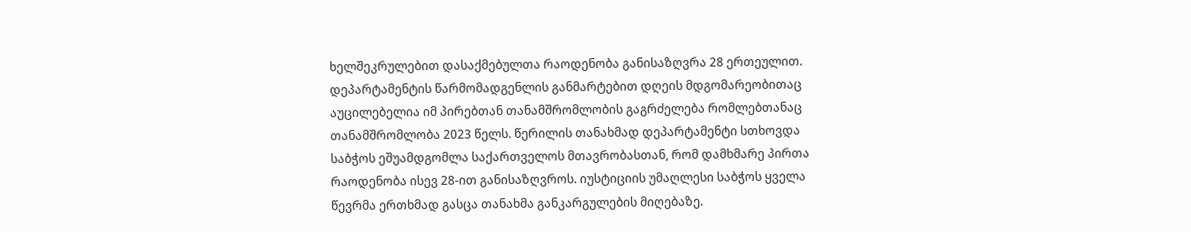ხელშეკრულებით დასაქმებულთა რაოდენობა განისაზღვრა 28 ერთეულით. დეპარტამენტის წარმომადგენლის განმარტებით დღეის მდგომარეობითაც აუცილებელია იმ პირებთან თანამშრომლობის გაგრძელება რომლებთანაც თანამშრომლობა 2023 წელს. წერილის თანახმად დეპარტამენტი სთხოვდა საბჭოს ეშუამდგომლა საქართველოს მთავრობასთან, რომ დამხმარე პირთა რაოდენობა ისევ 28-ით განისაზღვროს. იუსტიციის უმაღლესი საბჭოს ყველა წევრმა ერთხმად გასცა თანახმა განკარგულების მიღებაზე.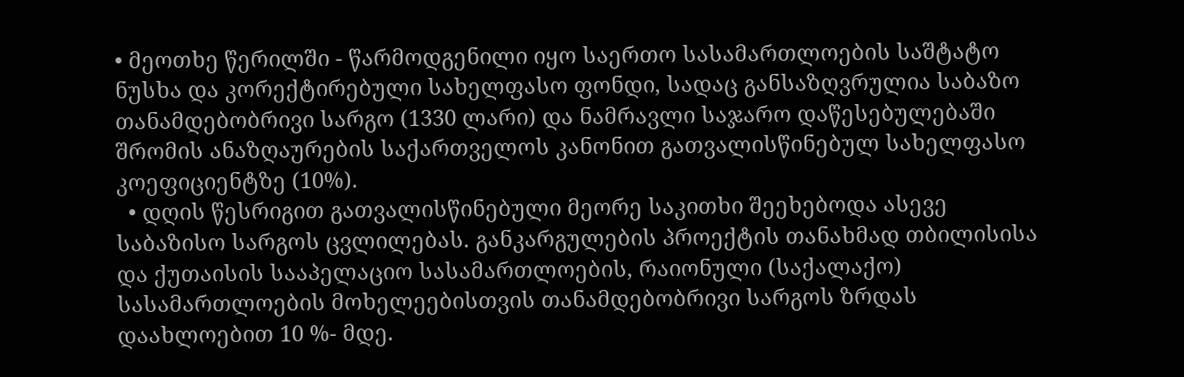• მეოთხე წერილში - წარმოდგენილი იყო საერთო სასამართლოების საშტატო ნუსხა და კორექტირებული სახელფასო ფონდი, სადაც განსაზღვრულია საბაზო თანამდებობრივი სარგო (1330 ლარი) და ნამრავლი საჯარო დაწესებულებაში შრომის ანაზღაურების საქართველოს კანონით გათვალისწინებულ სახელფასო კოეფიციენტზე (10%).
  • დღის წესრიგით გათვალისწინებული მეორე საკითხი შეეხებოდა ასევე საბაზისო სარგოს ცვლილებას. განკარგულების პროექტის თანახმად თბილისისა და ქუთაისის სააპელაციო სასამართლოების, რაიონული (საქალაქო) სასამართლოების მოხელეებისთვის თანამდებობრივი სარგოს ზრდას დაახლოებით 10 %- მდე.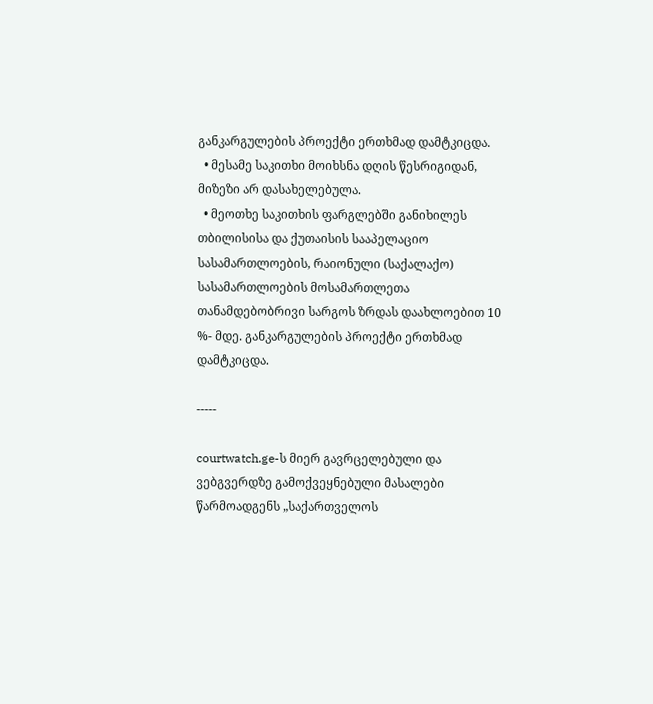განკარგულების პროექტი ერთხმად დამტკიცდა.
  • მესამე საკითხი მოიხსნა დღის წესრიგიდან, მიზეზი არ დასახელებულა.
  • მეოთხე საკითხის ფარგლებში განიხილეს თბილისისა და ქუთაისის სააპელაციო სასამართლოების, რაიონული (საქალაქო) სასამართლოების მოსამართლეთა თანამდებობრივი სარგოს ზრდას დაახლოებით 10 %- მდე. განკარგულების პროექტი ერთხმად დამტკიცდა.

-----

courtwatch.ge-ს მიერ გავრცელებული და ვებგვერდზე გამოქვეყნებული მასალები წარმოადგენს „საქართველოს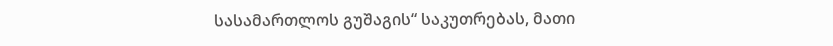სასამართლოს გუშაგის“ საკუთრებას, მათი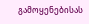გამოყენებისას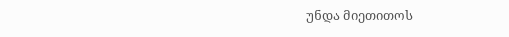უნდა მიეთითოს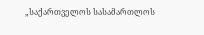„საქართველოს სასამართლოს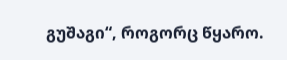გუშაგი“, როგორც წყარო.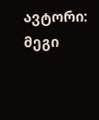ავტორი: მეგი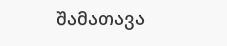შამათავა